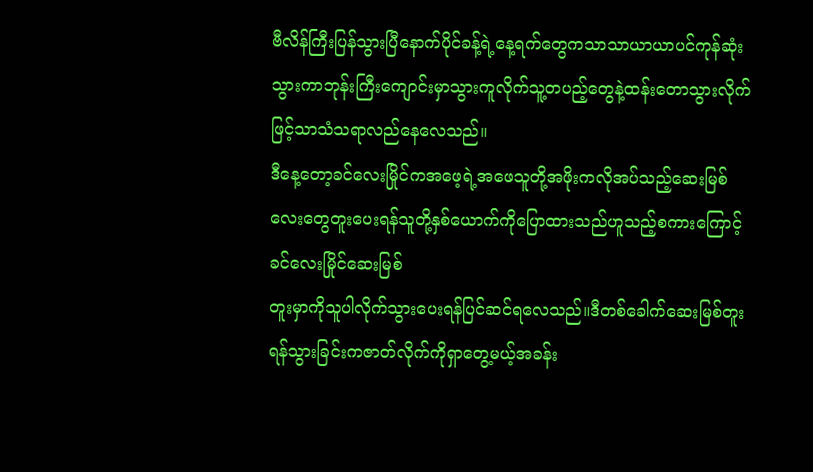ဗီလိန်ကြီးပြန်သွားပြီနောက်ပိုင်ခန့်ရဲ့နေ့ရက်တွေကသာသာယာယာပင်ကုန်ဆုံးသွားကာဘုန်းကြီးကျောင်းမှာသွားကူလိုက်သူ့တပည့်တွေနဲ့ထန်းတောသွားလိုက်ဖြင့်သာသံသရာလည်နေလေသည်။
ဒီနေ့တော့ခင်လေးမြိုင်ကအဖေ့ရဲ့အဖေသူတို့အဖိုးကလိုအပ်သည့်ဆေးမြစ်လေးတွေတူးပေးရန်သူတို့နှစ်ယောက်ကိုပြောထားသည်ဟူသည့်စကားကြောင့်ခင်လေးမြိုင်ဆေးမြစ်
တူးမှာကိုသူပါလိုက်သွားပေးရန်ပြင်ဆင်ရလေသည်။ဒီတစ်ခေါက်ဆေးမြစ်တူးရန်သွားခြင်းကဇာတ်လိုက်ကိုရှာတွေ့မယ့်အခန်း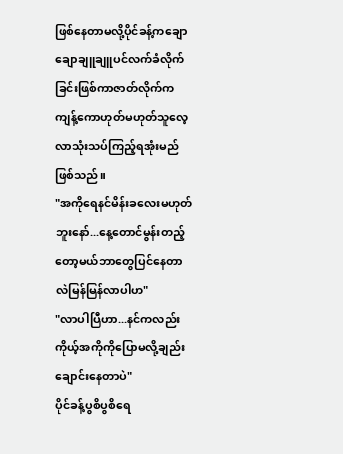ဖြစ်နေတာမလို့ပိုင်ခန့်ကချောချောချူချူပင်လက်ခံလိုက်ခြင်းဖြစ်ကာဇာတ်လိုက်ကကျန့်ကောဟုတ်မဟုတ်သူလေ့လာသုံးသပ်ကြည့်ရအုံးမည်ဖြစ်သည်။
"အကိုရေနင်မိန်းခလေးမဟုတ်ဘူးနော်...နေ့တောင်မွန်းတည့်တော့မယ်ဘာတွေပြင်နေတာလဲမြန်မြန်လာပါဟ"
"လာပါပြီဟာ...နင်ကလည်းကိုယ့်အကိုကိုပြောမလို့ချည်းချောင်းနေတာပဲ"
ပိုင်ခန့်ပွစိပွစိရေ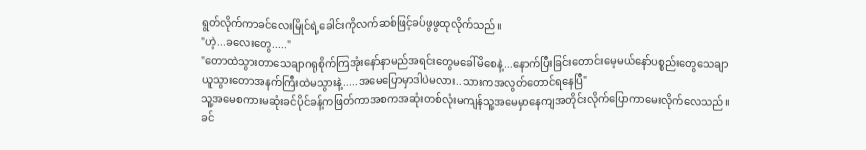ရွတ်လိုက်ကာခင်လေးမြိုင်ရဲ့ခေါင်းကိုလက်ဆစ်ဖြင့်ခပ်ဖွဖွထုလိုက်သည်။
"ဟဲ့...ခလေးတွေ....."
"တောထဲသွားတာသေချာဂရုစိုက်ကြအုံးနော်နာမည်အရင်းတွေမခေါ်မိစေနဲ့...နောက်ပြီးခြင်းတောင်းမေ့မယ်နော်ပစ္စည်းတွေသေချာယူသွားတောအနက်ကြီးထဲမသွားနဲ့.....အမေပြောမှာဒါပဲမလား..သားကအလွတ်တောင်ရနေပြီ"
သူ့အမေစကားမဆုံးခင်ပိုင်ခန့်ကဖြတ်ကာအစကအဆုံးတစ်လုံးမကျန်သူ့အမေမှာနေကျအတိုင်းလိုက်ပြောကာမေးလိုက်လေသည်။
ခင်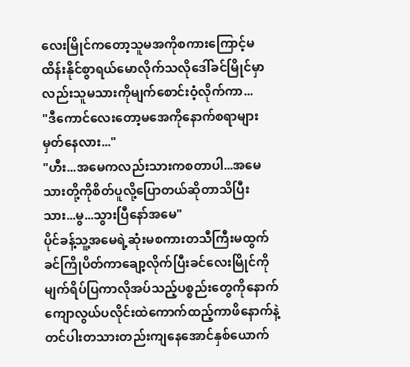လေးမြိုင်ကတော့သူမအကိုစကားကြောင့်မထိန်းနိုင်စွာရယ်မောလိုက်သလိုဒေါ်ခင်မြိုင်မှာလည်းသူမသားကိုမျက်စောင်းဝံ့လိုက်ကာ...
"ဒီကောင်လေးတော့မအေကိုနောက်စရာများမှတ်နေလား..."
"ဟီး...အမေကလည်းသားကစတာပါ...အမေသားတို့ကိုစိတ်ပူလို့ပြောတယ်ဆိုတာသိပြီးသား...မွ...သွားပြီနော်အမေ"
ပိုင်ခန့်သူ့အမေရဲ့ဆုံးမစကားတသီကြီးမထွက်ခင်ကြိုပိတ်ကာချော့လိုက်ပြီးခင်လေးမြိုင်ကိုမျက်ရိပ်ပြကာလိုအပ်သည့်ပစ္စည်းတွေကိုနောက်ကျောလွယ်ပလိုင်းထဲကောက်ထည့်ကာဖိနောက်နဲ့တင်ပါးတသားတည်းကျနေအောင်နှစ်ယောက်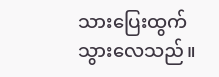သားပြေးထွက်သွားလေသည်။